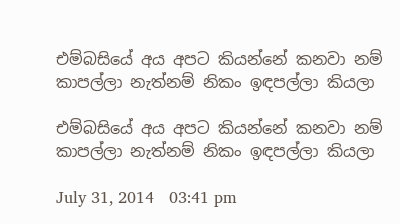එම්බසියේ අය අපට කියන්නේ කනවා නම් කාපල්ලා නැත්නම් නිකං ඉඳපල්ලා කියලා

එම්බසියේ අය අපට කියන්නේ කනවා නම් කාපල්ලා නැත්නම් නිකං ඉඳපල්ලා කියලා

July 31, 2014   03:41 pm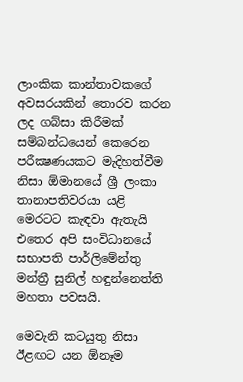ලාංකික කාන්තාවකගේ අවසරයකින් තොරව කරන ලද ගබ්සා කිරීමක් සම්බන්ධයෙන් කෙරෙන පරීක්‍ෂණයකට මැදිහත්වීම නිසා ඕමානයේ ශ්‍රී ලංකා තානාපතිවරයා යළි මෙරටට කැඳවා ඇතැයි එතෙර අපි සංවිධානයේ සභාපති පාර්ලිමේන්තු මන්ත්‍රී සුනිල් හඳුන්නෙත්ති මහතා පවසයි.

මෙවැනි කටයුතු නිසා ඊළඟට යන ඕනෑම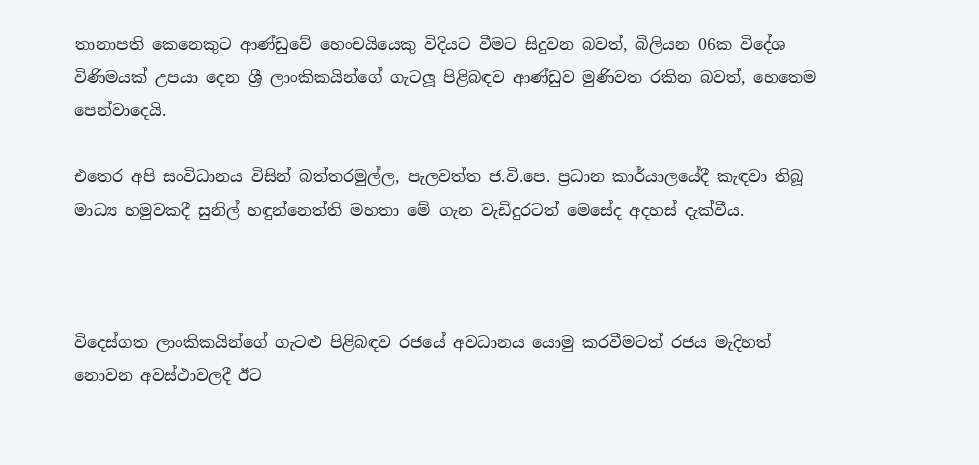තානාපති කෙනෙකුට ආණ්ඩුවේ හෙංචයියෙකු විදියට වීමට සිදුවන බවත්, බිලියන 06ක විදේශ විණිමයක් උපයා දෙන ශ්‍රී ලාංකිකයින්ගේ ගැටලූ පිළිබඳව ආණ්ඩුව මුණිවත රකින බවත්, හෙතෙම පෙන්වාදෙයි.

එතෙර අපි සංවිධානය විසින් බත්තරමුල්ල, පැලවත්ත ජ.වි.පෙ. ප්‍රධාන කාර්යාලයේදී කැඳවා තිබූ මාධ්‍ය හමුවකදී සුනිල් හඳුන්නෙත්ති මහතා මේ ගැන වැඩිදුරටත් මෙසේද අදහස් දැක්වීය.



විදෙස්ගත ලාංකිකයින්ගේ ගැටළු පිළිබඳව රජයේ අවධානය යොමු කරවීමටත් රජය මැදිහත් නොවන අවස්ථාවලදී ඊට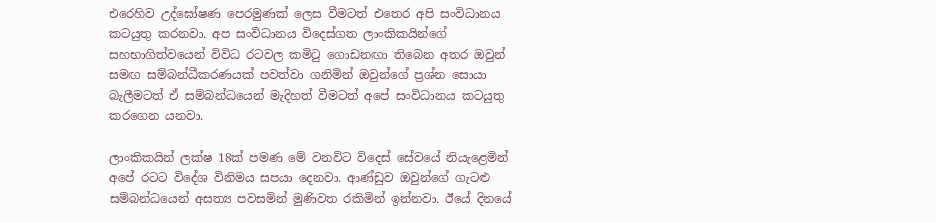එරෙහිව උද්ඝෝෂණ පෙරමුණක් ලෙස වීමටත් එතෙර අපි සංවිධානය කටයුතු කරනවා. අප සංවිධානය විදෙස්ගත ලාංකිකයින්ගේ සහභාගිත්වයෙන් විවිධ රටවල කමිටු ගොඩනඟා තිබෙන අතර ඔවුන් සමඟ සම්බන්ධීකරණයක් පවත්වා ගනිමින් ඔවුන්ගේ ප්‍රශ්න සොයා බැලීමටත් ඒ සම්බන්ධයෙන් මැදිහත් වීමටත් අපේ සංවිධානය කටයුතු කරගෙන යනවා.

ලාංකිකයින් ලක්ෂ 18ක් පමණ මේ වනවිට විදෙස් සේවයේ නියැළෙමින් අපේ රටට විදේශ විනිමය සපයා දෙනවා. ආණ්ඩුව ඔවුන්ගේ ගැටළු සම්බන්ධයෙන් අසත්‍ය පවසමින් මුණිවත රකිමින් ඉන්නවා. ඊයේ දිනයේ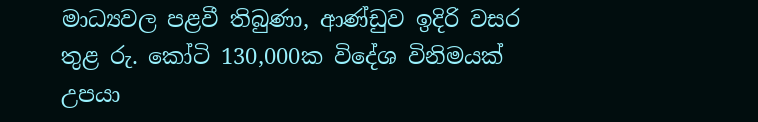මාධ්‍යවල පළවී තිබුණා, ආණ්ඩුව ඉදිරි වසර තුළ රු. කෝටි 130,000ක විදේශ විනිමයක් උපයා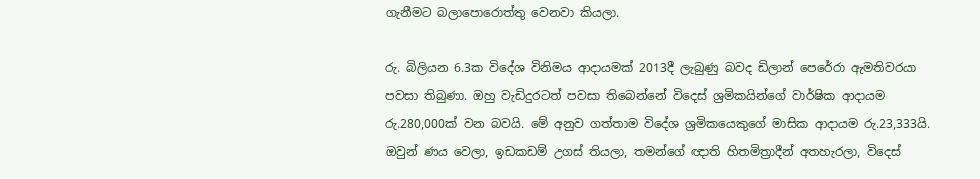ගැනීමට බලාපොරොත්තු වෙනවා කියලා.

රු. බිලියන 6.3ක විදේශ විනිමය ආදායමක් 2013දී ලැබුණු බවද ඩිලාන් පෙරේරා ඇමතිවරයා පවසා තිබුණා. ඔහු වැඩිදුරටත් පවසා තිබෙන්නේ විදෙස් ශ්‍රමිකයින්ගේ වාර්ෂික ආදායම රු.280,000ක් වන බවයි. මේ අනුව ගත්තාම විදේශ ශ්‍රමිකයෙකුගේ මාසික ආදායම රු.23,333යි. ඔවුන් ණය වෙලා, ඉඩකඩම් උගස් තියලා, තමන්ගේ ඥාති හිතමිත්‍රාදීන් අතහැරලා, විදෙස්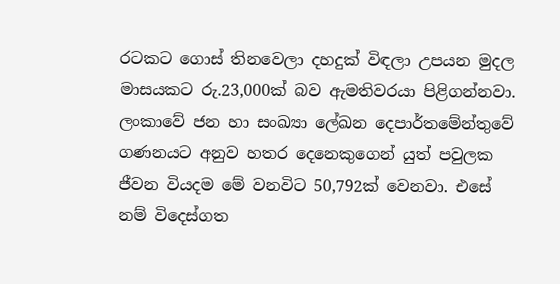රටකට ගොස් තිනවෙලා දහදුක් විඳලා උපයන මුදල මාසයකට රු.23,000ක් බව ඇමතිවරයා පිළිගන්නවා. ලංකාවේ ජන හා සංඛ්‍යා ලේඛන දෙපාර්තමේන්තුවේ ගණනයට අනුව හතර දෙනෙකුගෙන් යුත් පවුලක ජීවන වියදම මේ වනවිට 50,792ක් වෙනවා. එසේ නම් විදෙස්ගත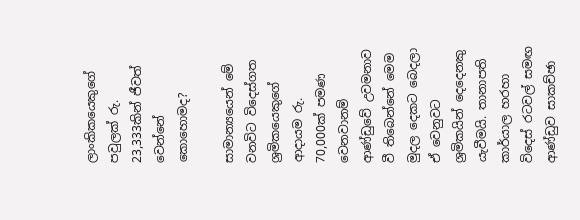ලාංකිකයෙකුගේ පවුලක් රු. 23,333කින් ජීවත් වෙන්නේ කොහොමද?

සාමාන්‍යයෙන් මේ වනවිට විදෙස්ගත ශ්‍රමිකයෙකුගේ ආදායම රු. 70,000ක් පමණ වෙනවානම් ආණ්ඩුවේ උවමනාව වී තිබෙන්නේ මෙම මුදල දෙකට බෙදලා ඒ වෙනුවට ශ්‍රමිකයින් දෙදෙනකු යැවීමයි. තානාපති කාර්යාල හරහා විදෙස් රටවල් සමඟ ආණ්ඩුව සාකච්ඡා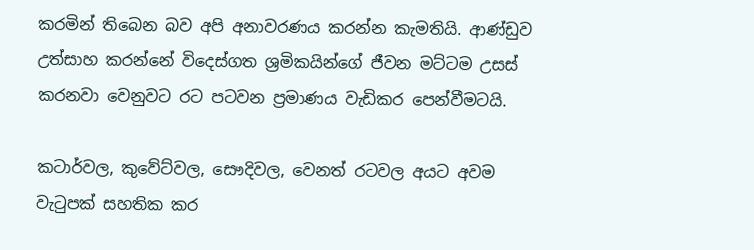කරමින් තිබෙන බව අපි අනාවරණය කරන්න කැමතියි. ආණ්ඩුව උත්සාහ කරන්නේ විදෙස්ගත ශ්‍රමිකයින්ගේ ජීවන මට්ටම උසස් කරනවා වෙනුවට රට පටවන ප්‍රමාණය වැඩිකර පෙන්වීමටයි.

කටාර්වල, කුවේට්වල, සෞදිවල, වෙනත් රටවල අයට අවම වැටුපක් සහතික කර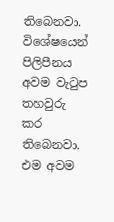තිබෙනවා. විශේෂයෙන් පිලිපීනය අවම වැටුප තහවුරු කර තිබෙනවා. එම අවම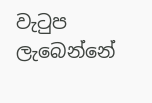වැටුප ලැබෙන්නේ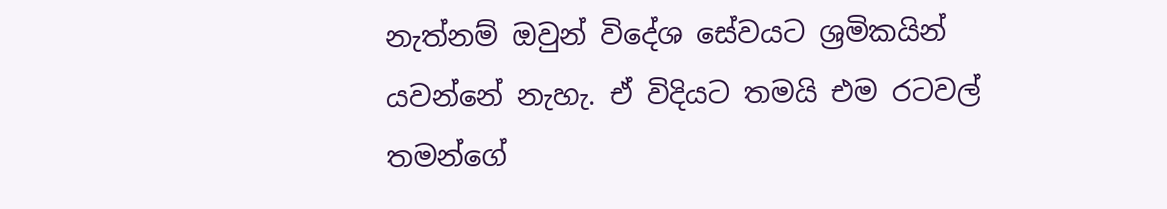නැත්නම් ඔවුන් විදේශ සේවයට ශ්‍රමිකයින් යවන්නේ නැහැ. ඒ විදියට තමයි එම රටවල් තමන්ගේ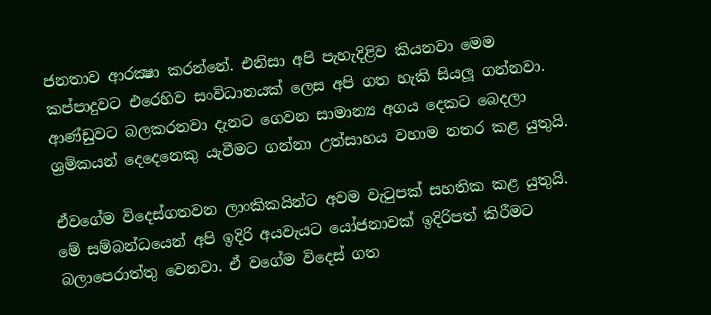ජනතාව ආරක්‍ෂා කරන්නේ. එනිසා අපි පැහැදිළිව කියනවා මෙම කප්පාදුවට එරෙහිව සංවිධානයක් ලෙස අපි ගත හැකි සියලූ ගන්නවා. ආණ්ඩුවට බලකරනවා දැනට ගෙවන සාමාන්‍ය අගය දෙකට බෙදලා ශ්‍රමිකයන් දෙදෙනෙකු යැවීමට ගන්නා උත්සාහය වහාම නතර කළ යුතුයි.

ඒවගේම විදෙස්ගතවන ලාංකිකයින්ට අවම වැටුපක් සහතික කළ යුතුයි. මේ සම්බන්ධයෙන් අපි ඉදිරි අයවැයට යෝජනාවක් ඉදිරිපත් කිරීමට බලාපෙරාත්තු වෙනවා. ඒ වගේම විදෙස් ගත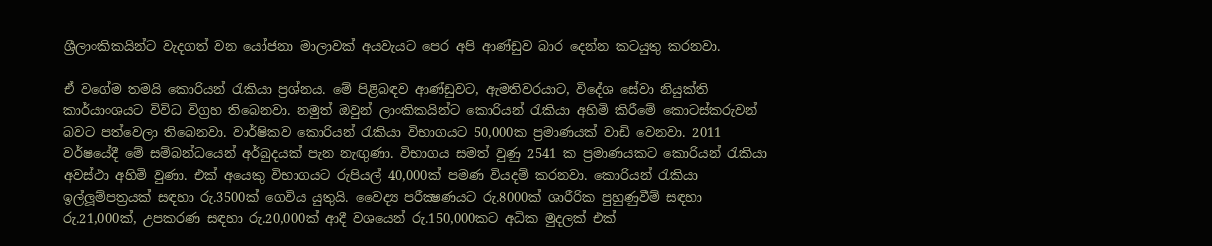ශ්‍රීලාංකිකයින්ට වැදගත් වන යෝජනා මාලාවක් අයවැයට පෙර අපි ආණ්ඩුව බාර දෙන්න කටයුතු කරනවා.

ඒ වගේම තමයි කොරියන් රැකියා ප්‍රශ්නය. මේ පිළිබඳව ආණ්ඩුවට, ඇමතිවරයාට, විදේශ සේවා නියුක්ති කාර්යාංශයට විවිධ විග්‍රහ තිබෙනවා. නමුත් ඔවුන් ලාංකිකයින්ට කොරියන් රැකියා අහිමි කිරීමේ කොටස්කරුවන් බවට පත්වෙලා තිබෙනවා. වාර්ෂිකව කොරියන් රැකියා විභාගයට 50,000ක ප්‍රමාණයක් වාඩි වෙනවා. 2011 වර්ෂයේදී මේ සම්බන්ධයෙන් අර්බුදයක් පැන නැඟුණා. විභාගය සමත් වුණු 2541 ක ප්‍රමාණයකට කොරියන් රැකියා අවස්ථා අහිමි වුණා. එක් අයෙකු විභාගයට රුපියල් 40,000ක් පමණ වියදම් කරනවා. කොරියන් රැකියා ඉල්ලූම්පත්‍රයක් සඳහා රු.3500ක් ගෙවිය යුතුයි. වෛද්‍ය පරීක්‍ෂණයට රු.8000ක් ශාරීරික පුහුණුවීම් සඳහා රු.21,000ක්, උපකරණ සඳහා රු.20,000ක් ආදී වශයෙන් රු.150,000කට අධික මුදලක් එක්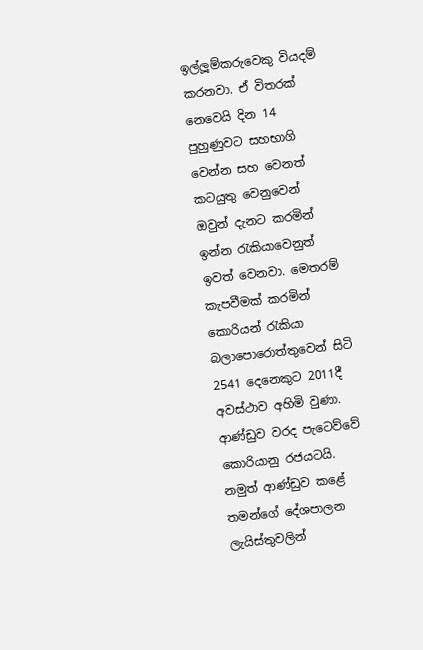ඉල්ලූම්කරුවෙකු වියදම් කරනවා. ඒ විතරක් නෙවෙයි දින 14 පුහුණුවට සහභාගි වෙන්න සහ වෙනත් කටයුතු වෙනුවෙන් ඔවුන් දැනට කරමින් ඉන්න රැකියාවෙනුත් ඉවත් වෙනවා. මෙතරම් කැපවීමක් කරමින් කොරියන් රැකියා බලාපොරොත්තුවෙන් සිටි 2541 දෙනෙකුට 2011දී අවස්ථාව අහිමි වුණා. ආණ්ඩුව වරද පැටෙව්වේ කොරියානු රජයටයි. නමුත් ආණ්ඩුව කළේ තමන්ගේ දේශපාලන ලැයිස්තුවලින්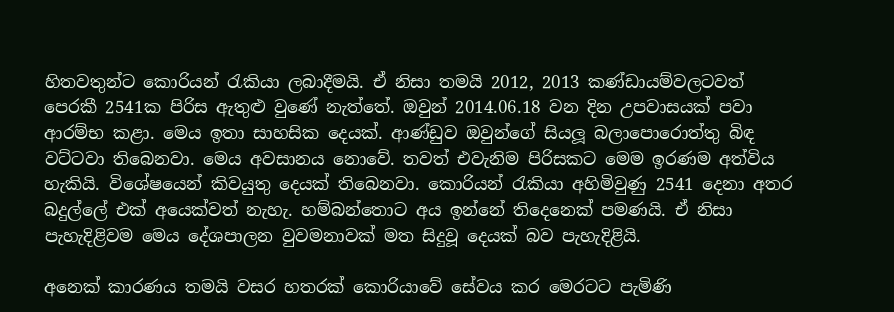හිතවතුන්ට කොරියන් රැකියා ලබාදීමයි. ඒ නිසා තමයි 2012, 2013 කණ්ඩායම්වලටවත් පෙරකී 2541ක පිරිස ඇතුළු වුණේ නැත්තේ. ඔවුන් 2014.06.18 වන දින උපවාසයක් පවා ආරම්භ කළා. මෙය ඉතා සාහසික දෙයක්. ආණ්ඩුව ඔවුන්ගේ සියලූ බලාපොරොත්තු බිඳ වට්ටවා තිබෙනවා. මෙය අවසානය නොවේ. තවත් එවැනිම පිරිසකට මෙම ඉරණම අත්විය හැකියි. විශේෂයෙන් කිවයුතු දෙයක් තිබෙනවා. කොරියන් රැකියා අහිමිවුණු 2541 දෙනා අතර බදුල්ලේ එක් අයෙක්වත් නැහැ. හම්බන්තොට අය ඉන්නේ තිදෙනෙක් පමණයි. ඒ නිසා පැහැදිළිවම මෙය දේශපාලන වුවමනාවක් මත සිදුවූ දෙයක් බව පැහැදිළියි.

අනෙක් කාරණය තමයි වසර හතරක් කොරියාවේ සේවය කර මෙරටට පැමිණි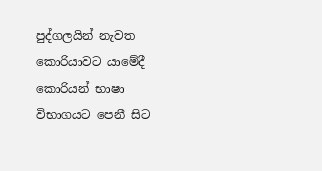පුද්ගලයින් නැවත කොරියාවට යාමේදී කොරියන් භාෂා විභාගයට පෙනී සිට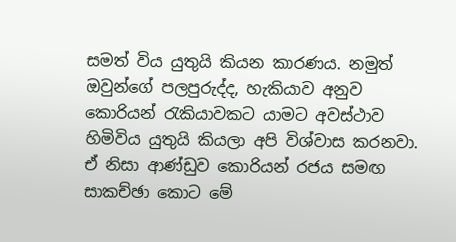සමත් විය යුතුයි කියන කාරණය. නමුත් ඔවුන්ගේ පලපුරුද්ද, හැකියාව අනුව කොරියන් රැකියාවකට යාමට අවස්ථාව හිමිවිය යුතුයි කියලා අපි විශ්වාස කරනවා. ඒ නිසා ආණ්ඩුව කොරියන් රජය සමඟ සාකච්ඡා කොට මේ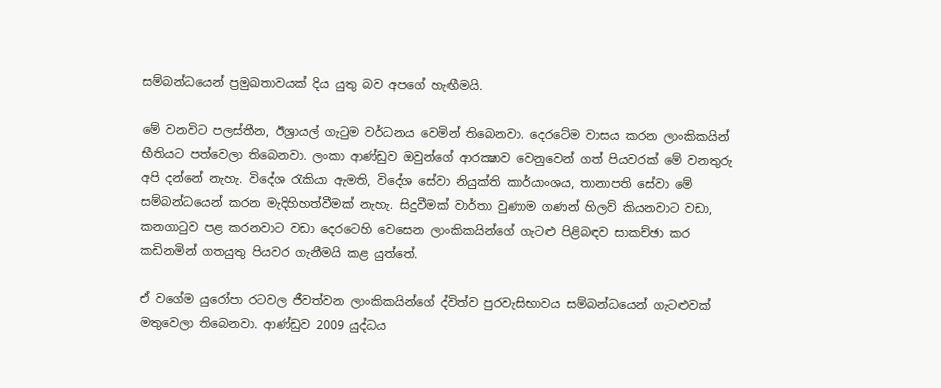සම්බන්ධයෙන් ප්‍රමුඛතාවයක් දිය යුතු බව අපගේ හැඟීමයි.

මේ වනවිට පලස්තීන, ඊශ්‍රායල් ගැටුම වර්ධනය වෙමින් තිබෙනවා. දෙරටේම වාසය කරන ලාංකිකයින් භීතියට පත්වෙලා තිබෙනවා. ලංකා ආණ්ඩුව ඔවුන්ගේ ආරක්‍ෂාව වෙනුවෙන් ගත් පියවරක් මේ වනතුරු අපි දන්නේ නැහැ. විදේශ රැකියා ඇමති, විදේශ සේවා නියුක්ති කාර්යාංශය, තානාපති සේවා මේ සම්බන්ධයෙන් කරන මැදිහිහත්වීමක් නැහැ. සිදුවීමක් වාර්තා වුණාම ගණන් හිලව් කියනවාට වඩා, කනගාටුව පළ කරනවාට වඩා දෙරටෙහි වෙසෙන ලාංකිකයින්ගේ ගැටළු පිළිබඳව සාකච්ඡා කර කඩිනමින් ගතයුතු පියවර ගැනීමයි කළ යුත්තේ.

ඒ වගේම යුරෝපා රටවල ජීවත්වන ලාංකිකයින්ගේ ද්විත්ව පුරවැසිභාවය සම්බන්ධයෙන් ගැටළුවක් මතුවෙලා තිබෙනවා. ආණ්ඩුව 2009 යුද්ධය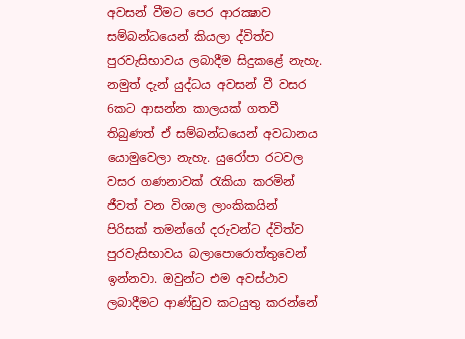අවසන් වීමට පෙර ආරක්‍ෂාව සම්බන්ධයෙන් කියලා ද්විත්ව පුරවැසිභාවය ලබාදීම සිදුකළේ නැහැ. නමුත් දැන් යුද්ධය අවසන් වී වසර 6කට ආසන්න කාලයක් ගතවී තිබුණත් ඒ සම්බන්ධයෙන් අවධානය යොමුවෙලා නැහැ. යුරෝපා රටවල වසර ගණනාවක් රැකියා කරමින් ජීවත් වන විශාල ලාංකිකයින් පිරිසක් තමන්ගේ දරුවන්ට ද්විත්ව පුරවැසිභාවය බලාපොරොත්තුවෙන් ඉන්නවා. ඔවුන්ට එම අවස්ථාව ලබාදීමට ආණ්ඩුව කටයුතු කරන්නේ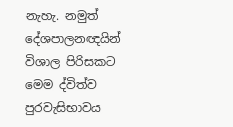නැහැ. නමුත් දේශපාලනඥයින් විශාල පිරිසකට මෙම ද්විත්ව පුරවැසිභාවය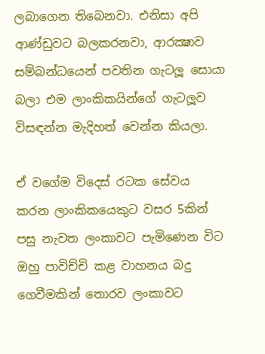ලබාගෙන තිබෙනවා. එනිසා අපි ආණ්ඩුවට බලකරනවා, ආරක්‍ෂාව සම්බන්ධයෙන් පවතින ගැටලූ සොයා බලා එම ලාංකිකයින්ගේ ගැටලූව විසඳන්න මැදිහත් වෙන්න කියලා.

ඒ වගේම විදෙස් රටක සේවය කරන ලාංකිකයෙකුට වසර 5කින් පසු නැවත ලංකාවට පැමිණෙන විට ඔහු පාවිච්චි කළ වාහනය බදු ගෙවීමකින් තොරව ලංකාවට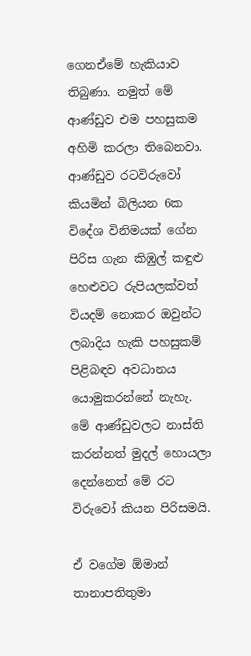ගෙනඒමේ හැකියාව තිබුණා. නමුත් මේ ආණ්ඩුව එම පහසුකම අහිමි කරලා තිබෙනවා. ආණ්ඩුව රටවිරුවෝ කියමින් බිලියන 6ක විදේශ විනිමයක් ගේන පිරිස ගැන කිඹුල් කඳුළු හෙළුවට රුපියලක්වත් වියදම් නොකර ඔවුන්ට ලබාදිය හැකි පහසුකම් පිළිබඳව අවධානය යොමුකරන්නේ නැහැ. මේ ආණ්ඩුවලට නාස්ති කරන්නත් මුදල් හොයලා දෙන්නෙත් මේ රට විරුවෝ කියන පිරිසමයි.

ඒ වගේම ඕමාන් තානාපතිතුමා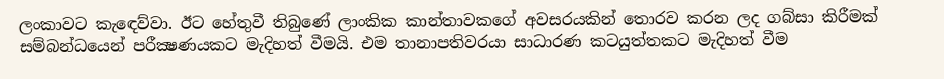ලංකාවට කැඳෙව්වා. ඊට හේතුවී තිබුණේ ලාංකික කාන්තාවකගේ අවසරයකින් තොරව කරන ලද ගබ්සා කිරීමක් සම්බන්ධයෙන් පරීක්‍ෂණයකට මැදිහත් වීමයි. එම තානාපතිවරයා සාධාරණ කටයුත්තකට මැදිහත් වීම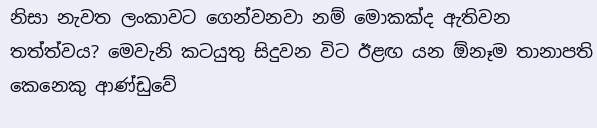නිසා නැවත ලංකාවට ගෙන්වනවා නම් මොකක්ද ඇතිවන තත්ත්වය? මෙවැනි කටයුතු සිදුවන විට ඊළඟ යන ඕනෑම තානාපති කෙනෙකු ආණ්ඩුවේ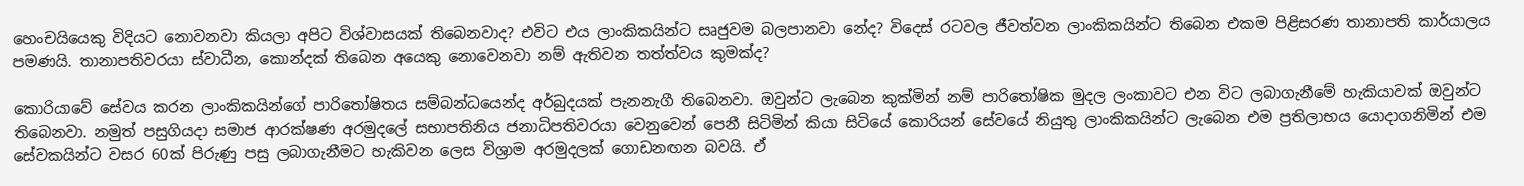හෙංචයියෙකු විදියට නොවනවා කියලා අපිට විශ්වාසයක් තිබෙනවාද? එවිට එය ලාංකිකයින්ට සෘජුවම බලපානවා නේද? විදෙස් රටවල ජීවත්වන ලාංකිකයින්ට තිබෙන එකම පිළිසරණ තානාපති කාර්යාලය පමණයි. තානාපතිවරයා ස්වාධීන, කොන්දක් තිබෙන අයෙකු නොවෙනවා නම් ඇතිවන තත්ත්වය කුමක්ද?

කොරියාවේ සේවය කරන ලාංකිකයින්ගේ පාරිතෝෂිතය සම්බන්ධයෙන්ද අර්බුදයක් පැනනැගී තිබෙනවා. ඔවුන්ට ලැබෙන කුක්මින් නම් පාරිතෝෂික මුදල ලංකාවට එන විට ලබාගැනීමේ හැකියාවක් ඔවුන්ට තිබෙනවා. නමුත් පසුගියදා සමාජ ආරක්ෂණ අරමුදලේ සභාපතිනිය ජනාධිපතිවරයා වෙනුවෙන් පෙනී සිටිමින් කියා සිටියේ කොරියන් සේවයේ නියුතු ලාංකිකයින්ට ලැබෙන එම ප්‍රතිලාභය යොදාගනිමින් එම සේවකයින්ට වසර 60ක් පිරුණු පසු ලබාගැනීමට හැකිවන ලෙස විශ්‍රාම අරමුදලක් ගොඩනඟන බවයි. ඒ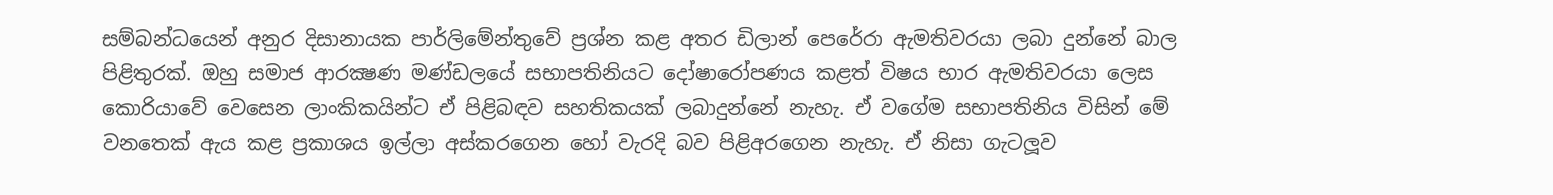සම්බන්ධයෙන් අනුර දිසානායක පාර්ලිමේන්තුවේ ප්‍රශ්න කළ අතර ඩිලාන් පෙරේරා ඇමතිවරයා ලබා දුන්නේ බාල පිළිතුරක්. ඔහු සමාජ ආරක්‍ෂණ මණ්ඩලයේ සභාපතිනියට දෝෂාරෝපණය කළත් විෂය භාර ඇමතිවරයා ලෙස කොරියාවේ වෙසෙන ලාංකිකයින්ට ඒ පිළිබඳව සහතිකයක් ලබාදුන්නේ නැහැ. ඒ වගේම සභාපතිනිය විසින් මේ වනතෙක් ඇය කළ ප්‍රකාශය ඉල්ලා අස්කරගෙන හෝ වැරදි බව පිළිඅරගෙන නැහැ. ඒ නිසා ගැටලූව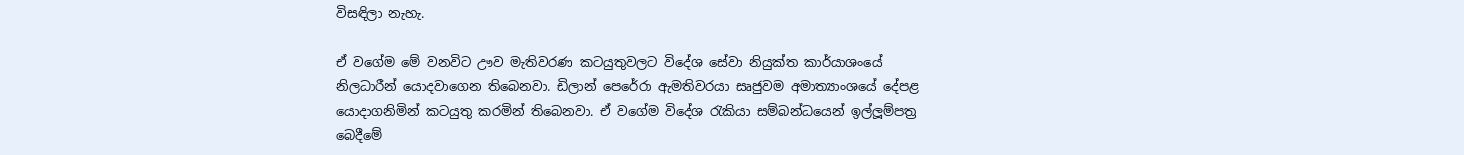විසඳිලා නැහැ.

ඒ වගේම මේ වනවිට ඌව මැතිවරණ කටයුතුවලට විදේශ සේවා නියුක්ත කාර්යාශංයේ නිලධාරීන් යොදවාගෙන තිබෙනවා. ඩිලාන් පෙරේරා ඇමතිවරයා සෘජුවම අමාත්‍යාංශයේ දේපළ යොදාගනිමින් කටයුතු කරමින් තිබෙනවා. ඒ වගේම විදේශ රැකියා සම්බන්ධයෙන් ඉල්ලූම්පත්‍ර බෙදීමේ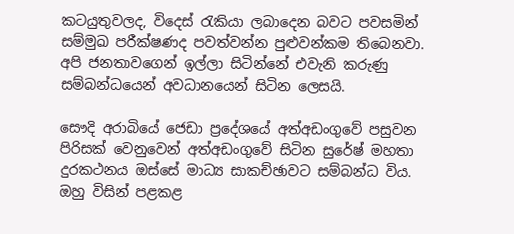කටයුතුවලද, විදෙස් රැකියා ලබාදෙන බවට පවසමින් සම්මුඛ පරීක්ෂණද පවත්වන්න පුළුවන්කම තිබෙනවා. අපි ජනතාවගෙන් ඉල්ලා සිටින්නේ එවැනි කරුණු සම්බන්ධයෙන් අවධානයෙන් සිටින ලෙසයි.

සෞදි අරාබියේ ජෙඩා ප්‍රදේශයේ අත්අඩංගුවේ පසුවන පිරිසක් වෙනුවෙන් අත්අඩංගුවේ සිටින සුරේෂ් මහතා දුරකථනය ඔස්සේ මාධ්‍ය සාකච්ඡාවට සම්බන්ධ විය. ඔහු විසින් පළකළ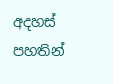අදහස් පහතින්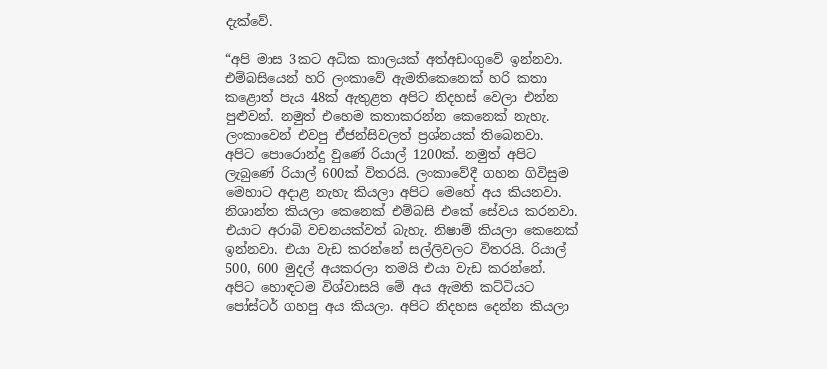දැක්වේ.

“අපි මාස 3කට අධික කාලයක් අත්අඩංගුවේ ඉන්නවා. එම්බසියෙන් හරි ලංකාවේ ඇමතිකෙනෙක් හරි කතා කළොත් පැය 48ක් ඇතුළත අපිට නිදහස් වෙලා එන්න පුළුවන්. නමුත් එහෙම කතාකරන්න කෙනෙක් නැහැ. ලංකාවෙන් එවපු ඒජන්සිවලත් ප්‍රශ්නයක් තිබෙනවා. අපිට පොරොන්දු වුණේ රියාල් 1200ක්. නමුත් අපිට ලැබුණේ රියාල් 600ක් විතරයි. ලංකාවේදී ගහන ගිවිසුම මෙහාට අදාළ නැහැ කියලා අපිට මෙහේ අය කියනවා. නිශාන්ත කියලා කෙනෙක් එම්බසි එකේ සේවය කරනවා. එයාට අරාබි වචනයක්වත් බැහැ. නිෂාම් කියලා කෙනෙක් ඉන්නවා. එයා වැඩ කරන්නේ සල්ලිවලට විතරයි. රියාල් 500, 600 මුදල් අයකරලා තමයි එයා වැඩ කරන්නේ. අපිට හොඳටම විශ්වාසයි මේ අය ඇමති කට්ටියට පෝස්ටර් ගහපු අය කියලා. අපිට නිදහස දෙන්න කියලා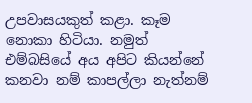උපවාසයකුත් කළා. කෑම නොකා හිටියා. නමුත් එම්බසියේ අය අපිට කියන්නේ කනවා නම් කාපල්ලා නැත්නම්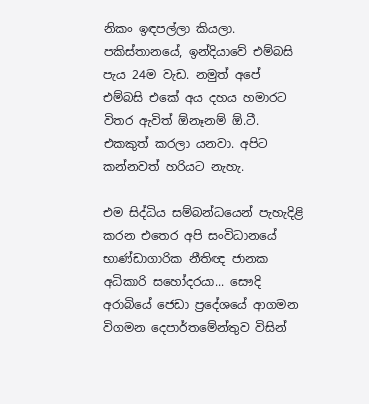නිකං ඉඳපල්ලා කියලා. පකිස්තානයේ, ඉන්දියාවේ එම්බසි පැය 24ම වැඩ. නමුත් අපේ එම්බසි එකේ අය දහය හමාරට විතර ඇවිත් ඕනෑනම් ඕ.ටී. එකකුත් කරලා යනවා. අපිට කන්නවත් හරියට නැහැ.

එම සිද්ධිය සම්බන්ධයෙන් පැහැදිළි කරන එතෙර අපි සංවිධානයේ භාණ්ඩාගාරික නීතිඥ ජානක අධිකාරි සහෝදරයා... සෞදි අරාබියේ ජෙඩා ප්‍රදේශයේ ආගමන විගමන දෙපාර්තමේන්තුව විසින්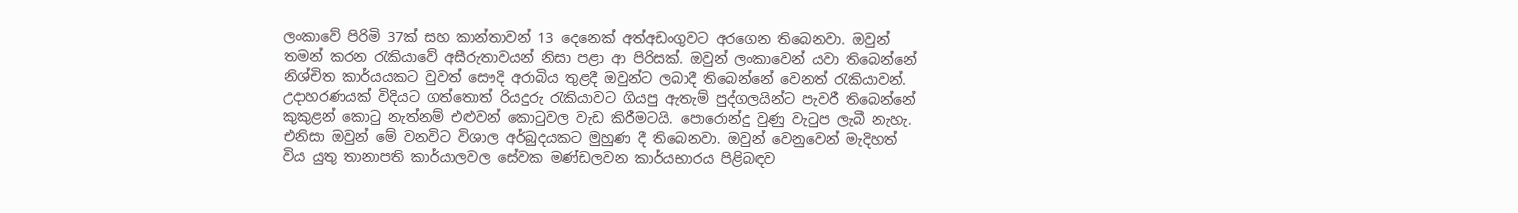ලංකාවේ පිරිමි 37ක් සහ කාන්තාවන් 13 දෙනෙක් අත්අඩංගුවට අරගෙන තිබෙනවා. ඔවුන් තමන් කරන රැකියාවේ අසීරුතාවයන් නිසා පළා ආ පිරිසක්. ඔවුන් ලංකාවෙන් යවා තිබෙන්නේ නිශ්චිත කාර්යයකට වුවත් සෞදි අරාබිය තුළදී ඔවුන්ට ලබාදී තිබෙන්නේ වෙනත් රැකියාවන්. උදාහරණයක් විදියට ගත්තොත් රියදුරු රැකියාවට ගියපු ඇතැම් පුද්ගලයින්ට පැවරී තිබෙන්නේ කුකුළන් කොටු නැත්නම් එළුවන් කොටුවල වැඩ කිරීමටයි. පොරොන්දු වුණු වැටුප ලැබී නැහැ. එනිසා ඔවුන් මේ වනවිට විශාල අර්බුදයකට මුහුණ දී තිබෙනවා. ඔවුන් වෙනුවෙන් මැදිහත් විය යුතු තානාපති කාර්යාලවල සේවක මණ්ඩලවන කාර්යභාරය පිළිබඳව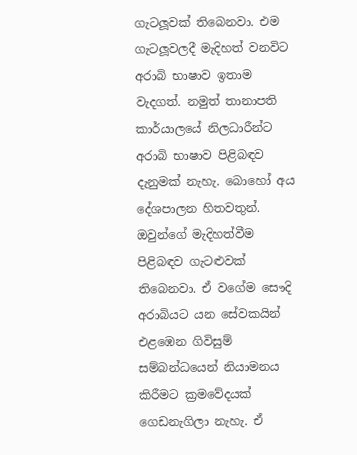ගැටලූවක් තිබෙනවා. එම ගැටලූවලදී මැදිහත් වනවිට අරාබි භාෂාව ඉතාම වැදගත්. නමුත් තානාපති කාර්යාලයේ නිලධාරීන්ට අරාබි භාෂාව පිළිබඳව දැනුමක් නැහැ. බොහෝ අය දේශපාලන හිතවතුන්. ඔවුන්ගේ මැදිහත්වීම පිළිබඳව ගැටළුවක් තිබෙනවා. ඒ වගේම සෞදි අරාබියට යන සේවකයින් එළඹෙන ගිවිසුම් සම්බන්ධයෙන් නියාමනය කිරීමට ක්‍රමවේදයක් ගෙඩනැගිලා නැහැ. ඒ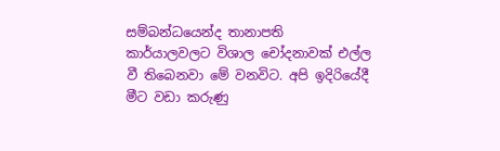සම්බන්ධයෙන්ද තානාපති කාර්යාලවලට විශාල චෝදනාවක් එල්ල වී තිබෙනවා මේ වනවිට. අපි ඉදිරියේදී මීට වඩා කරුණු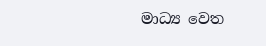මාධ්‍ය වෙත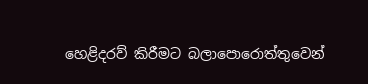හෙළිදරව් කිරීමට බලාපොරොත්තුවෙන්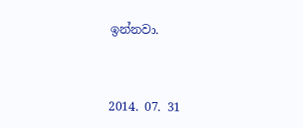ඉන්නවා.



2014. 07. 31